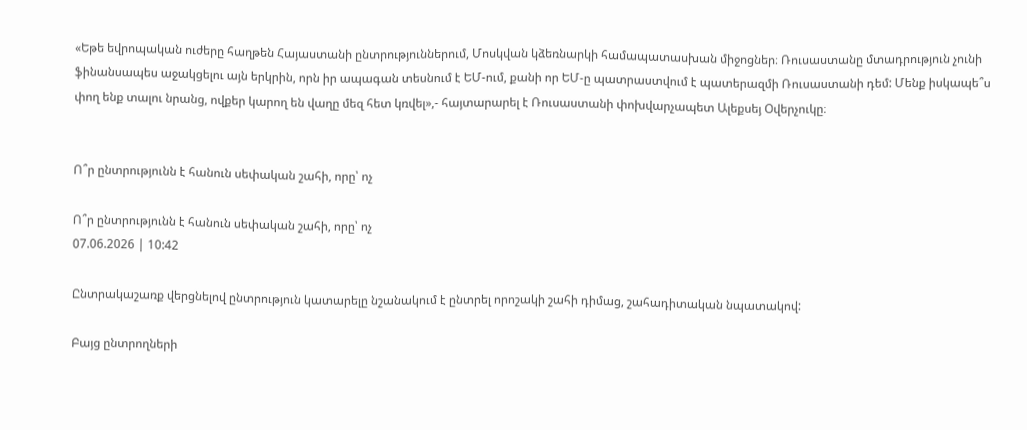«Եթե եվրոպական ուժերը հաղթեն Հայաստանի ընտրություններում, Մոսկվան կձեռնարկի համապատասխան միջոցներ։ Ռուսաստանը մտադրություն չունի ֆինանսապես աջակցելու այն երկրին, որն իր ապագան տեսնում է ԵՄ-ում, քանի որ ԵՄ-ը պատրաստվում է պատերազմի Ռուսաստանի դեմ: Մենք իսկապե՞ս փող ենք տալու նրանց, ովքեր կարող են վաղը մեզ հետ կռվել»,- հայտարարել է Ռուսաստանի փոխվարչապետ Ալեքսեյ Օվերչուկը։


Ո՞ր ընտրությունն է հանուն սեփական շահի, որը՝ ոչ

Ո՞ր ընտրությունն է հանուն սեփական շահի, որը՝ ոչ
07.06.2026 | 10:42

Ընտրակաշառք վերցնելով ընտրություն կատարելը նշանակում է ընտրել որոշակի շահի դիմաց, շահադիտական նպատակով:

Բայց ընտրողների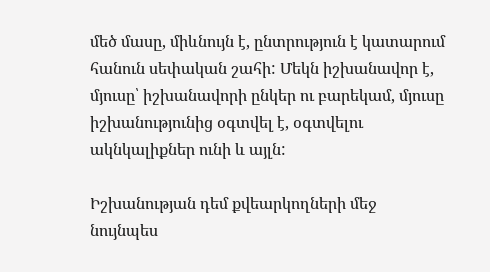մեծ մասը, միևնույն է, ընտրություն է կատարում հանուն սեփական շահի: Մեկն իշխանավոր է, մյուսը՝ իշխանավորի ընկեր ու բարեկամ, մյուսը իշխանությունից օգտվել է, օգտվելու ակնկալիքներ ունի և այլն:

Իշխանության դեմ քվեարկողների մեջ նույնպես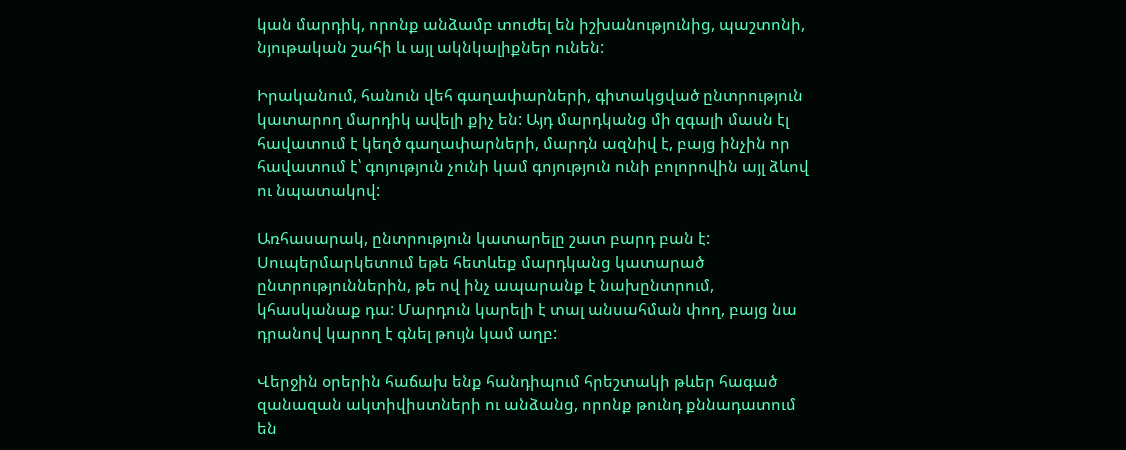կան մարդիկ, որոնք անձամբ տուժել են իշխանությունից, պաշտոնի, նյութական շահի և այլ ակնկալիքներ ունեն:

Իրականում, հանուն վեհ գաղափարների, գիտակցված ընտրություն կատարող մարդիկ ավելի քիչ են: Այդ մարդկանց մի զգալի մասն էլ հավատում է կեղծ գաղափարների, մարդն ազնիվ է, բայց ինչին որ հավատում է՝ գոյություն չունի կամ գոյություն ունի բոլորովին այլ ձևով ու նպատակով:

Առհասարակ, ընտրություն կատարելը շատ բարդ բան է: Սուպերմարկետում եթե հետևեք մարդկանց կատարած ընտրություններին, թե ով ինչ ապարանք է նախընտրում, կհասկանաք դա: Մարդուն կարելի է տալ անսահման փող, բայց նա դրանով կարող է գնել թույն կամ աղբ:

Վերջին օրերին հաճախ ենք հանդիպում հրեշտակի թևեր հագած զանազան ակտիվիստների ու անձանց, որոնք թունդ քննադատում են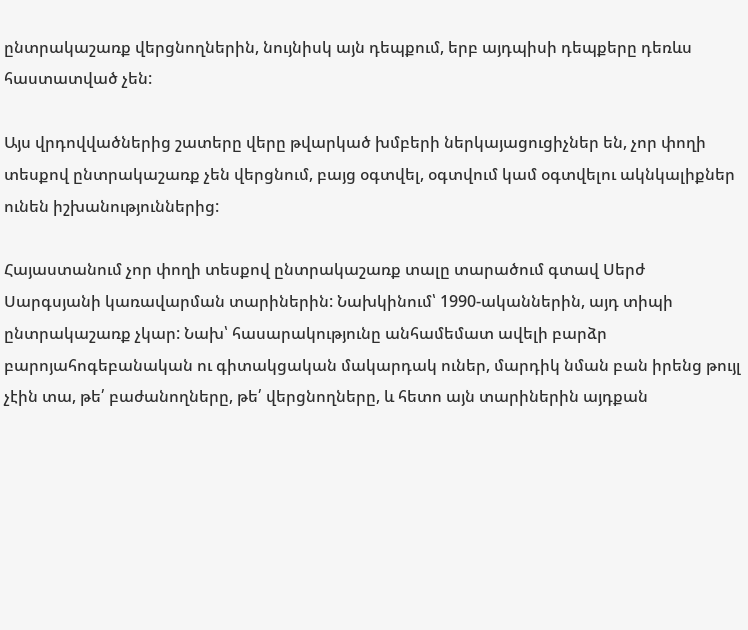ընտրակաշառք վերցնողներին, նույնիսկ այն դեպքում, երբ այդպիսի դեպքերը դեռևս հաստատված չեն:

Այս վրդովվածներից շատերը վերը թվարկած խմբերի ներկայացուցիչներ են, չոր փողի տեսքով ընտրակաշառք չեն վերցնում, բայց օգտվել, օգտվում կամ օգտվելու ակնկալիքներ ունեն իշխանություններից:

Հայաստանում չոր փողի տեսքով ընտրակաշառք տալը տարածում գտավ Սերժ Սարգսյանի կառավարման տարիներին: Նախկինում՝ 1990-ականներին, այդ տիպի ընտրակաշառք չկար: Նախ՝ հասարակությունը անհամեմատ ավելի բարձր բարոյահոգեբանական ու գիտակցական մակարդակ ուներ, մարդիկ նման բան իրենց թույլ չէին տա, թե՛ բաժանողները, թե՛ վերցնողները, և հետո այն տարիներին այդքան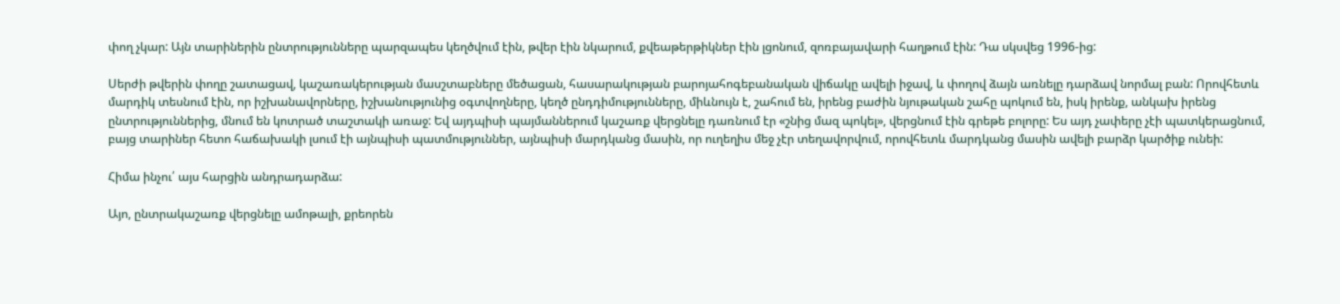փող չկար: Այն տարիներին ընտրությունները պարզապես կեղծվում էին, թվեր էին նկարում, քվեաթերթիկներ էին լցոնում, զոռբայավարի հաղթում էին: Դա սկսվեց 1996-ից:

Սերժի թվերին փողը շատացավ, կաշառակերության մասշտաբները մեծացան, հասարակության բարոյահոգեբանական վիճակը ավելի իջավ, և փողով ձայն առնելը դարձավ նորմալ բան: Որովհետև մարդիկ տեսնում էին, որ իշխանավորները, իշխանությունից օգտվողները, կեղծ ընդդիմությունները, միևնույն է, շահում են, իրենց բաժին նյութական շահը պոկում են, իսկ իրենք, անկախ իրենց ընտրություններից, մնում են կոտրած տաշտակի առաջ: Եվ այդպիսի պայմաններում կաշառք վերցնելը դառնում էր «շնից մազ պոկել», վերցնում էին գրեթե բոլորը: Ես այդ չափերը չէի պատկերացնում, բայց տարիներ հետո հաճախակի լսում էի այնպիսի պատմություններ, այնպիսի մարդկանց մասին, որ ուղեղիս մեջ չէր տեղավորվում, որովհետև մարդկանց մասին ավելի բարձր կարծիք ունեի:

Հիմա ինչու՛ այս հարցին անդրադարձա:

Այո, ընտրակաշառք վերցնելը ամոթալի, քրեորեն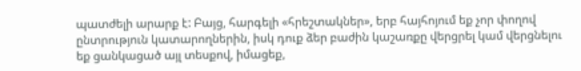պատժելի արարք է: Բայց, հարգելի «հրեշտակներ», երբ հայհոյում եք չոր փողով ընտրություն կատարողներին, իսկ դուք ձեր բաժին կաշառքը վերցրել կամ վերցնելու եք ցանկացած այլ տեսքով, իմացեք,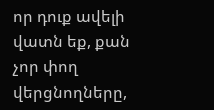որ դուք ավելի վատն եք, քան չոր փող վերցնողները,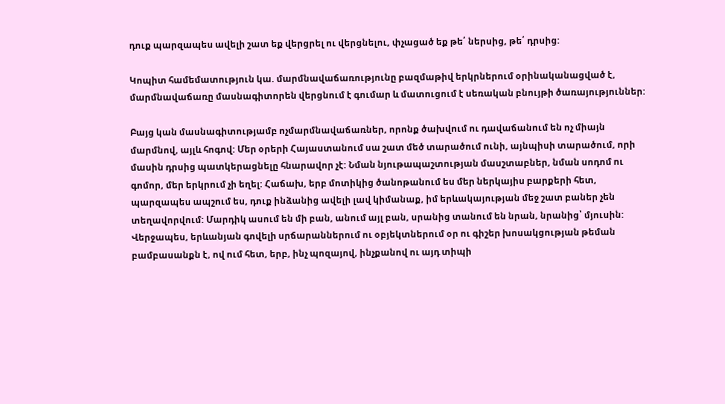դուք պարզապես ավելի շատ եք վերցրել ու վերցնելու, փչացած եք թե՛ ներսից, թե՛ դրսից:

Կոպիտ համեմատություն կա. մարմնավաճառությունը բազմաթիվ երկրներում օրինականացված է, մարմնավաճառը մասնագիտորեն վերցնում է գումար և մատուցում է սեռական բնույթի ծառայություններ:

Բայց կան մասնագիտությամբ ոչմարմնավաճառներ, որոնք ծախվում ու դավաճանում են ոչ միայն մարմնով, այլև հոգով: Մեր օրերի Հայաստանում սա շատ մեծ տարածում ունի, այնպիսի տարածում, որի մասին դրսից պատկերացնելը հնարավոր չէ: Նման նյութապաշտության մասշտաբներ, նման սոդոմ ու գոմոր, մեր երկրում չի եղել: Հաճախ, երբ մոտիկից ծանոթանում ես մեր ներկայիս բարքերի հետ, պարզապես ապշում ես, դուք ինձանից ավելի լավ կիմանաք, իմ երևակայության մեջ շատ բաներ չեն տեղավորվում: Մարդիկ ասում են մի բան, անում այլ բան, սրանից տանում են նրան, նրանից՝ մյուսին: Վերջապես, երևանյան գովելի սրճարաններում ու օբյեկտներում օր ու գիշեր խոսակցության թեման բամբասանքն է, ով ում հետ, երբ, ինչ պոզայով, ինչքանով ու այդ տիպի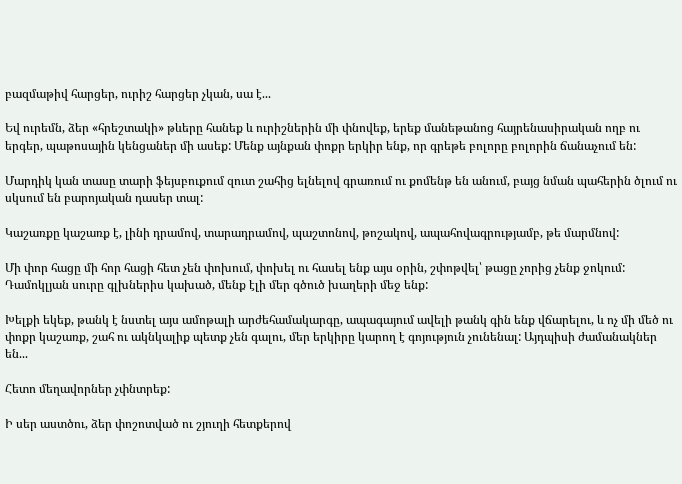բազմաթիվ հարցեր, ուրիշ հարցեր չկան, սա է...

Եվ ուրեմն, ձեր «հրեշտակի» թևերը հանեք և ուրիշներին մի փնովեք, երեք մանեթանոց հայրենասիրական ողբ ու երգեր, պաթոսային կենցաներ մի ասեք: Մենք այնքան փոքր երկիր ենք, որ գրեթե բոլորը բոլորին ճանաչում են:

Մարդիկ կան տասը տարի ֆեյսբուքում զուտ շահից ելնելով գրառում ու քոմենթ են անում, բայց նման պահերին ծլում ու սկսում են բարոյական դասեր տալ:

Կաշառքը կաշառք է, լինի դրամով, տարադրամով, պաշտոնով, թոշակով, ապահովագրությամբ, թե մարմնով:

Մի փոր հացը մի հոր հացի հետ չեն փոխում, փոխել ու հասել ենք այս օրին, շփոթվել՝ թացը չորից չենք ջոկում: Դամոկլյան սուրը գլխներիս կախած, մենք էլի մեր գծուծ խաղերի մեջ ենք:

Խելքի եկեք, թանկ է նստել այս ամոթալի արժեհամակարգը, ապագայում ավելի թանկ գին ենք վճարելու, և ոչ մի մեծ ու փոքր կաշառք, շահ ու ակնկալիք պետք չեն գալու, մեր երկիրը կարող է գոյություն չունենալ: Այդպիսի ժամանակներ են...

Հետո մեղավորներ չփնտրեք:

Ի սեր աստծու, ձեր փոշոտված ու շյուղի հետքերով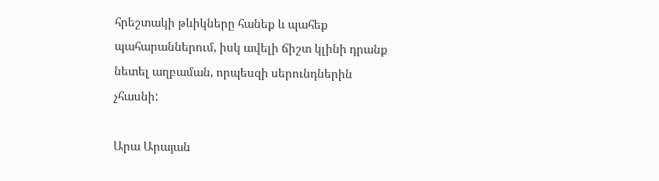հրեշտակի թևիկները հանեք և պահեք պահարաններում, իսկ ավելի ճիշտ կլինի դրանք նետել աղբաման, որպեսզի սերունդներին չհասնի:

Արա Արայան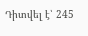Դիտվել է՝ 245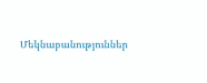Մեկնաբանություններ